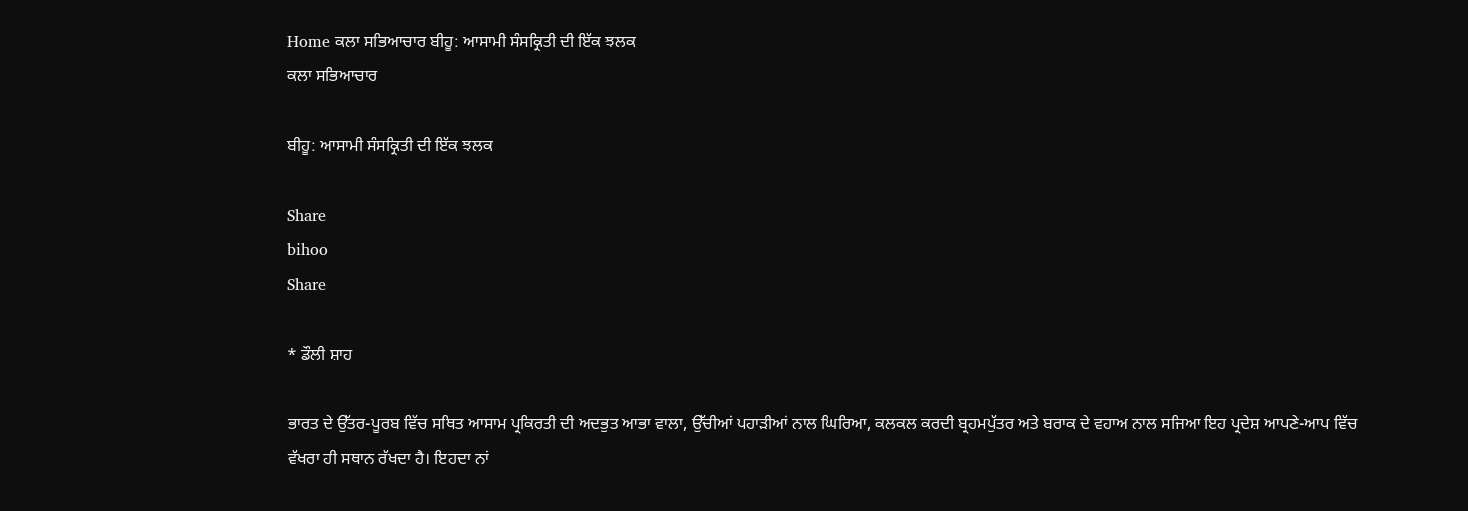Home ਕਲਾ ਸਭਿਆਚਾਰ ਬੀਹੂ: ਆਸਾਮੀ ਸੰਸਕ੍ਰਿਤੀ ਦੀ ਇੱਕ ਝਲਕ
ਕਲਾ ਸਭਿਆਚਾਰ

ਬੀਹੂ: ਆਸਾਮੀ ਸੰਸਕ੍ਰਿਤੀ ਦੀ ਇੱਕ ਝਲਕ

Share
bihoo
Share

* ਡੌਲੀ ਸ਼ਾਹ

ਭਾਰਤ ਦੇ ਉੱਤਰ-ਪੂਰਬ ਵਿੱਚ ਸਥਿਤ ਆਸਾਮ ਪ੍ਰਕਿਰਤੀ ਦੀ ਅਦਭੁਤ ਆਭਾ ਵਾਲਾ, ਉੱਚੀਆਂ ਪਹਾੜੀਆਂ ਨਾਲ ਘਿਰਿਆ, ਕਲਕਲ ਕਰਦੀ ਬ੍ਰਹਮਪੁੱਤਰ ਅਤੇ ਬਰਾਕ ਦੇ ਵਹਾਅ ਨਾਲ ਸਜਿਆ ਇਹ ਪ੍ਰਦੇਸ਼ ਆਪਣੇ-ਆਪ ਵਿੱਚ ਵੱਖਰਾ ਹੀ ਸਥਾਨ ਰੱਖਦਾ ਹੈ। ਇਹਦਾ ਨਾਂ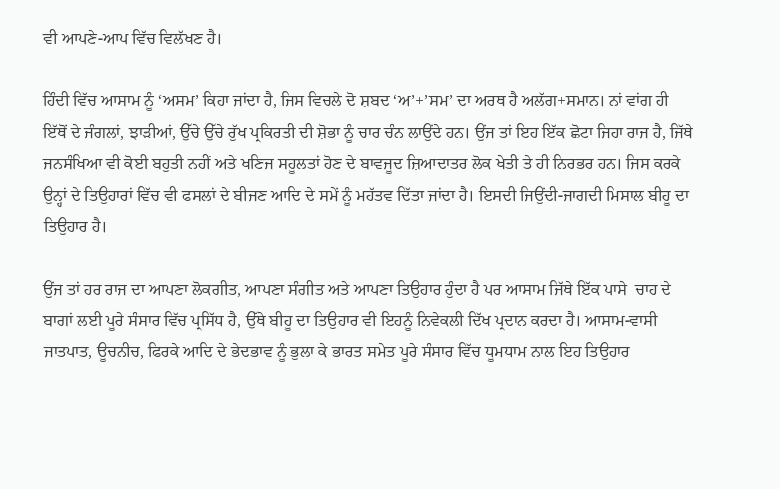ਵੀ ਆਪਣੇ-ਆਪ ਵਿੱਚ ਵਿਲੱਖਣ ਹੈ।

ਹਿੰਦੀ ਵਿੱਚ ਆਸਾਮ ਨੂੰ ‘ਅਸਮ’ ਕਿਹਾ ਜਾਂਦਾ ਹੈ, ਜਿਸ ਵਿਚਲੇ ਦੋ ਸ਼ਬਦ ‘ਅ’+’ਸਮ’ ਦਾ ਅਰਥ ਹੈ ਅਲੱਗ+ਸਮਾਨ। ਨਾਂ ਵਾਂਗ ਹੀ ਇੱਥੋਂ ਦੇ ਜੰਗਲਾਂ, ਝਾੜੀਆਂ, ਉੱਚੇ ਉੱਚੇ ਰੁੱਖ ਪ੍ਰਕਿਰਤੀ ਦੀ ਸ਼ੋਭਾ ਨੂੰ ਚਾਰ ਚੰਨ ਲਾਉਂਦੇ ਹਨ। ਉਂਜ ਤਾਂ ਇਹ ਇੱਕ ਛੋਟਾ ਜਿਹਾ ਰਾਜ ਹੈ, ਜਿੱਥੇ ਜਨਸੰਖਿਆ ਵੀ ਕੋਈ ਬਹੁਤੀ ਨਹੀਂ ਅਤੇ ਖਣਿਜ ਸਹੂਲਤਾਂ ਹੋਣ ਦੇ ਬਾਵਜੂਦ ਜ਼ਿਆਦਾਤਰ ਲੋਕ ਖੇਤੀ ਤੇ ਹੀ ਨਿਰਭਰ ਹਨ। ਜਿਸ ਕਰਕੇ ਉਨ੍ਹਾਂ ਦੇ ਤਿਉਹਾਰਾਂ ਵਿੱਚ ਵੀ ਫਸਲਾਂ ਦੇ ਬੀਜਣ ਆਦਿ ਦੇ ਸਮੇਂ ਨੂੰ ਮਹੱਤਵ ਦਿੱਤਾ ਜਾਂਦਾ ਹੈ। ਇਸਦੀ ਜਿਉਂਦੀ-ਜਾਗਦੀ ਮਿਸਾਲ ਬੀਹੂ ਦਾ ਤਿਉਹਾਰ ਹੈ।

ਉਂਜ ਤਾਂ ਹਰ ਰਾਜ ਦਾ ਆਪਣਾ ਲੋਕਗੀਤ, ਆਪਣਾ ਸੰਗੀਤ ਅਤੇ ਆਪਣਾ ਤਿਉਹਾਰ ਹੁੰਦਾ ਹੈ ਪਰ ਆਸਾਮ ਜਿੱਥੇ ਇੱਕ ਪਾਸੇ  ਚਾਹ ਦੇ ਬਾਗਾਂ ਲਈ ਪੂਰੇ ਸੰਸਾਰ ਵਿੱਚ ਪ੍ਰਸਿੱਧ ਹੈ, ਉੱਥੇ ਬੀਹੂ ਦਾ ਤਿਉਹਾਰ ਵੀ ਇਹਨੂੰ ਨਿਵੇਕਲੀ ਦਿੱਖ ਪ੍ਰਦਾਨ ਕਰਦਾ ਹੈ। ਆਸਾਮ-ਵਾਸੀ ਜਾਤਪਾਤ, ਊਚਨੀਚ, ਫਿਰਕੇ ਆਦਿ ਦੇ ਭੇਦਭਾਵ ਨੂੰ ਭੁਲਾ ਕੇ ਭਾਰਤ ਸਮੇਤ ਪੂਰੇ ਸੰਸਾਰ ਵਿੱਚ ਧੂਮਧਾਮ ਨਾਲ ਇਹ ਤਿਉਹਾਰ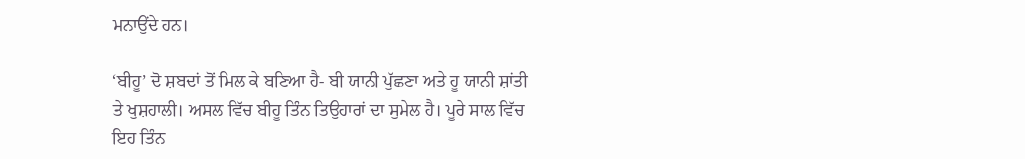ਮਨਾਉਂਦੇ ਹਨ।

‘ਬੀਹੂ’ ਦੋ ਸ਼ਬਦਾਂ ਤੋਂ ਮਿਲ ਕੇ ਬਣਿਆ ਹੈ- ਬੀ ਯਾਨੀ ਪੁੱਛਣਾ ਅਤੇ ਹੂ ਯਾਨੀ ਸ਼ਾਂਤੀ ਤੇ ਖੁਸ਼ਹਾਲੀ। ਅਸਲ ਵਿੱਚ ਬੀਹੂ ਤਿੰਨ ਤਿਉਹਾਰਾਂ ਦਾ ਸੁਮੇਲ ਹੈ। ਪੂਰੇ ਸਾਲ ਵਿੱਚ ਇਹ ਤਿੰਨ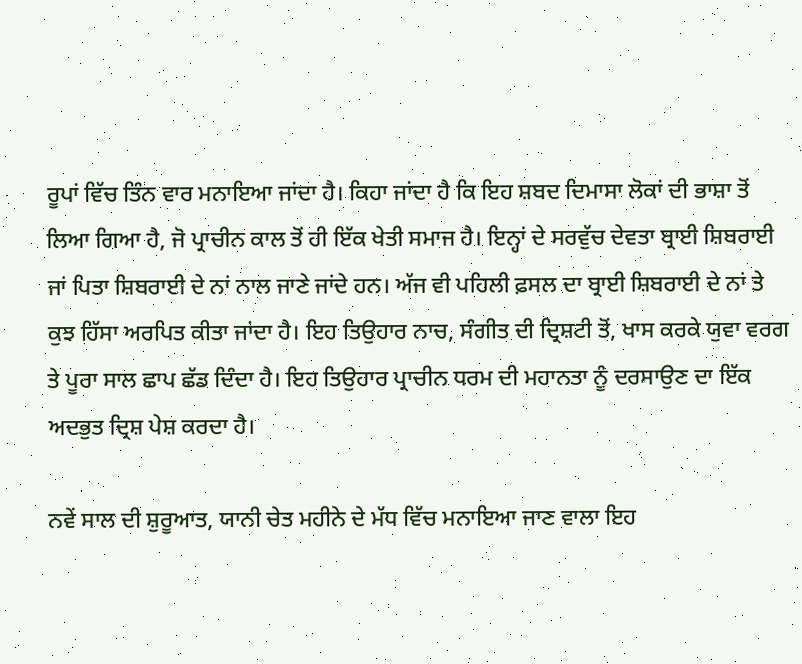ਰੂਪਾਂ ਵਿੱਚ ਤਿੰਨ ਵਾਰ ਮਨਾਇਆ ਜਾਂਦਾ ਹੈ। ਕਿਹਾ ਜਾਂਦਾ ਹੈ ਕਿ ਇਹ ਸ਼ਬਦ ਦਿਮਾਸਾ ਲੋਕਾਂ ਦੀ ਭਾਸ਼ਾ ਤੋਂ ਲਿਆ ਗਿਆ ਹੈ, ਜੋ ਪ੍ਰਾਚੀਨ ਕਾਲ ਤੋਂ ਹੀ ਇੱਕ ਖੇਤੀ ਸਮਾਜ ਹੈ। ਇਨ੍ਹਾਂ ਦੇ ਸਰਵੁੱਚ ਦੇਵਤਾ ਬ੍ਰਾਈ ਸ਼ਿਬਰਾਈ ਜਾਂ ਪਿਤਾ ਸ਼ਿਬਰਾਈ ਦੇ ਨਾਂ ਨਾਲ ਜਾਣੇ ਜਾਂਦੇ ਹਨ। ਅੱਜ ਵੀ ਪਹਿਲੀ ਫ਼ਸਲ ਦਾ ਬ੍ਰਾਈ ਸ਼ਿਬਰਾਈ ਦੇ ਨਾਂ ਤੇ ਕੁਝ ਹਿੱਸਾ ਅਰਪਿਤ ਕੀਤਾ ਜਾਂਦਾ ਹੈ। ਇਹ ਤਿਉਹਾਰ ਨਾਚ, ਸੰਗੀਤ ਦੀ ਦ੍ਰਿਸ਼ਟੀ ਤੋਂ, ਖਾਸ ਕਰਕੇ ਯੁਵਾ ਵਰਗ ਤੇ ਪੂਰਾ ਸਾਲ ਛਾਪ ਛੱਡ ਦਿੰਦਾ ਹੈ। ਇਹ ਤਿਉਹਾਰ ਪ੍ਰਾਚੀਨ ਧਰਮ ਦੀ ਮਹਾਨਤਾ ਨੂੰ ਦਰਸਾਉਣ ਦਾ ਇੱਕ ਅਦਭੁਤ ਦ੍ਰਿਸ਼ ਪੇਸ਼ ਕਰਦਾ ਹੈ।

ਨਵੇਂ ਸਾਲ ਦੀ ਸ਼ੁਰੂਆਤ, ਯਾਨੀ ਚੇਤ ਮਹੀਨੇ ਦੇ ਮੱਧ ਵਿੱਚ ਮਨਾਇਆ ਜਾਣ ਵਾਲਾ ਇਹ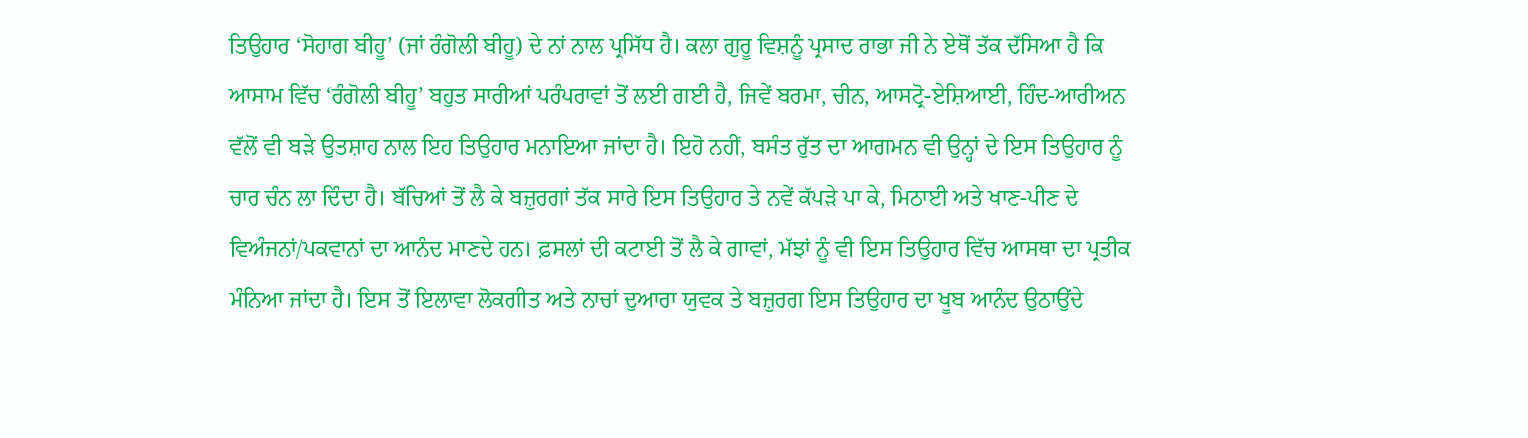ਤਿਉਹਾਰ ‘ਸੋਹਾਗ ਬੀਹੂ’ (ਜਾਂ ਰੰਗੋਲੀ ਬੀਹੂ) ਦੇ ਨਾਂ ਨਾਲ ਪ੍ਰਸਿੱਧ ਹੈ। ਕਲਾ ਗੁਰੂ ਵਿਸ਼ਨੂੰ ਪ੍ਰਸਾਦ ਰਾਭਾ ਜੀ ਨੇ ਏਥੋਂ ਤੱਕ ਦੱਸਿਆ ਹੈ ਕਿ ਆਸਾਮ ਵਿੱਚ ‘ਰੰਗੋਲੀ ਬੀਹੂ’ ਬਹੁਤ ਸਾਰੀਆਂ ਪਰੰਪਰਾਵਾਂ ਤੋਂ ਲਈ ਗਈ ਹੈ, ਜਿਵੇਂ ਬਰਮਾ, ਚੀਨ, ਆਸਟ੍ਰੋ-ਏਸ਼ਿਆਈ, ਹਿੰਦ-ਆਰੀਅਨ ਵੱਲੋਂ ਵੀ ਬੜੇ ਉਤਸ਼ਾਹ ਨਾਲ ਇਹ ਤਿਉਹਾਰ ਮਨਾਇਆ ਜਾਂਦਾ ਹੈ। ਇਹੋ ਨਹੀਂ, ਬਸੰਤ ਰੁੱਤ ਦਾ ਆਗਮਨ ਵੀ ਉਨ੍ਹਾਂ ਦੇ ਇਸ ਤਿਉਹਾਰ ਨੂੰ ਚਾਰ ਚੰਨ ਲਾ ਦਿੰਦਾ ਹੈ। ਬੱਚਿਆਂ ਤੋਂ ਲੈ ਕੇ ਬਜ਼ੁਰਗਾਂ ਤੱਕ ਸਾਰੇ ਇਸ ਤਿਉਹਾਰ ਤੇ ਨਵੇਂ ਕੱਪੜੇ ਪਾ ਕੇ, ਮਿਠਾਈ ਅਤੇ ਖਾਣ-ਪੀਣ ਦੇ ਵਿਅੰਜਨਾਂ/ਪਕਵਾਨਾਂ ਦਾ ਆਨੰਦ ਮਾਣਦੇ ਹਨ। ਫ਼ਸਲਾਂ ਦੀ ਕਟਾਈ ਤੋਂ ਲੈ ਕੇ ਗਾਵਾਂ, ਮੱਝਾਂ ਨੂੰ ਵੀ ਇਸ ਤਿਉਹਾਰ ਵਿੱਚ ਆਸਥਾ ਦਾ ਪ੍ਰਤੀਕ ਮੰਨਿਆ ਜਾਂਦਾ ਹੈ। ਇਸ ਤੋਂ ਇਲਾਵਾ ਲੋਕਗੀਤ ਅਤੇ ਨਾਚਾਂ ਦੁਆਰਾ ਯੁਵਕ ਤੇ ਬਜ਼ੁਰਗ ਇਸ ਤਿਉਹਾਰ ਦਾ ਖੂਬ ਆਨੰਦ ਉਠਾਉਂਦੇ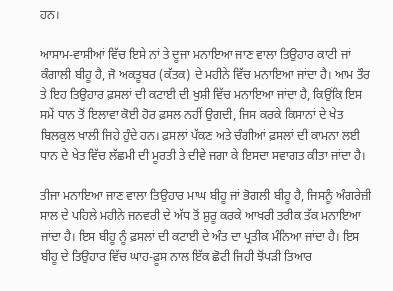ਹਨ।

ਆਸਾਮ-ਵਾਸੀਆਂ ਵਿੱਚ ਇਸੇ ਨਾਂ ਤੇ ਦੂਜਾ ਮਨਾਇਆ ਜਾਣ ਵਾਲਾ ਤਿਉਹਾਰ ਕਾਟੀ ਜਾਂ ਕੰਗਾਲੀ ਬੀਹੂ ਹੈ, ਜੋ ਅਕਤੂਬਰ (ਕੱਤਕ) ਦੇ ਮਹੀਨੇ ਵਿੱਚ ਮਨਾਇਆ ਜਾਂਦਾ ਹੈ। ਆਮ ਤੌਰ ਤੇ ਇਹ ਤਿਉਹਾਰ ਫ਼ਸਲਾਂ ਦੀ ਕਟਾਈ ਦੀ ਖੁਸ਼ੀ ਵਿੱਚ ਮਨਾਇਆ ਜਾਂਦਾ ਹੈ, ਕਿਉਂਕਿ ਇਸ ਸਮੇਂ ਧਾਨ ਤੋਂ ਇਲਾਵਾ ਕੋਈ ਹੋਰ ਫ਼ਸਲ ਨਹੀਂ ਉਗਦੀ, ਜਿਸ ਕਰਕੇ ਕਿਸਾਨਾਂ ਦੇ ਖੇਤ ਬਿਲਕੁਲ ਖਾਲੀ ਜਿਹੇ ਹੁੰਦੇ ਹਨ। ਫ਼ਸਲਾਂ ਪੱਕਣ ਅਤੇ ਚੰਗੀਆਂ ਫ਼ਸਲਾਂ ਦੀ ਕਾਮਨਾ ਲਈ ਧਾਨ ਦੇ ਖੇਤ ਵਿੱਚ ਲੱਛਮੀ ਦੀ ਮੂਰਤੀ ਤੇ ਦੀਵੇ ਜਗਾ ਕੇ ਇਸਦਾ ਸਵਾਗਤ ਕੀਤਾ ਜਾਂਦਾ ਹੈ।

ਤੀਜਾ ਮਨਾਇਆ ਜਾਣ ਵਾਲਾ ਤਿਉਹਾਰ ਮਾਘ ਬੀਹੂ ਜਾਂ ਭੋਗਲੀ ਬੀਹੂ ਹੈ, ਜਿਸਨੂੰ ਅੰਗਰੇਜ਼ੀ ਸਾਲ ਦੇ ਪਹਿਲੇ ਮਹੀਨੇ ਜਨਵਰੀ ਦੇ ਅੱਧ ਤੋਂ ਸ਼ੁਰੂ ਕਰਕੇ ਆਖਰੀ ਤਰੀਕ ਤੱਕ ਮਨਾਇਆ ਜਾਂਦਾ ਹੈ। ਇਸ ਬੀਹੂ ਨੂੰ ਫ਼ਸਲਾਂ ਦੀ ਕਟਾਈ ਦੇ ਅੰਤ ਦਾ ਪ੍ਰਤੀਕ ਮੰਨਿਆ ਜਾਂਦਾ ਹੈ। ਇਸ ਬੀਹੂ ਦੇ ਤਿਉਹਾਰ ਵਿੱਚ ਘਾਹ-ਫ਼ੂਸ ਨਾਲ ਇੱਕ ਛੋਟੀ ਜਿਹੀ ਝੋਂਪੜੀ ਤਿਆਰ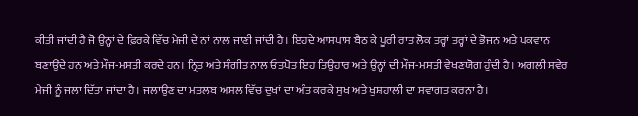ਕੀਤੀ ਜਾਂਦੀ ਹੈ ਜੋ ਉਨ੍ਹਾਂ ਦੇ ਫ਼ਿਰਕੇ ਵਿੱਚ ਮੇਜੀ ਦੇ ਨਾਂ ਨਾਲ ਜਾਣੀ ਜਾਂਦੀ ਹੈ। ਇਹਦੇ ਆਸਪਾਸ ਬੈਠ ਕੇ ਪੂਰੀ ਰਾਤ ਲੋਕ ਤਰ੍ਹਾਂ ਤਰ੍ਹਾਂ ਦੇ ਭੋਜਨ ਅਤੇ ਪਕਵਾਨ ਬਣਾਉਂਦੇ ਹਨ ਅਤੇ ਮੌਜ-ਮਸਤੀ ਕਰਦੇ ਹਨ। ਨ੍ਰਿਤ ਅਤੇ ਸੰਗੀਤ ਨਾਲ ਓਤਪੋਤ ਇਹ ਤਿਉਹਾਰ ਅਤੇ ਉਨ੍ਹਾਂ ਦੀ ਮੌਜ-ਮਸਤੀ ਵੇਖਣਯੋਗ ਹੁੰਦੀ ਹੈ। ਅਗਲੀ ਸਵੇਰ ਮੇਜੀ ਨੂੰ ਜਲਾ ਦਿੱਤਾ ਜਾਂਦਾ ਹੈ। ਜਲਾਉਣ ਦਾ ਮਤਲਬ ਅਸਲ ਵਿੱਚ ਦੁਖਾਂ ਦਾ ਅੰਤ ਕਰਕੇ ਸੁਖ ਅਤੇ ਖੁਸ਼ਹਾਲੀ ਦਾ ਸਵਾਗਤ ਕਰਨਾ ਹੈ।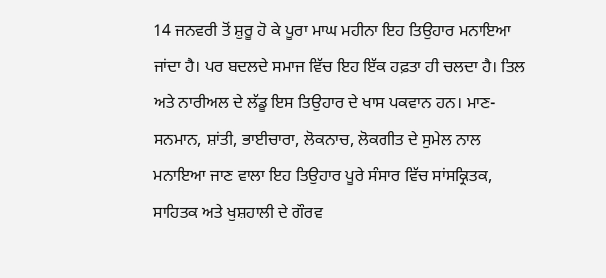14 ਜਨਵਰੀ ਤੋਂ ਸ਼ੁਰੂ ਹੋ ਕੇ ਪੂਰਾ ਮਾਘ ਮਹੀਨਾ ਇਹ ਤਿਉਹਾਰ ਮਨਾਇਆ ਜਾਂਦਾ ਹੈ। ਪਰ ਬਦਲਦੇ ਸਮਾਜ ਵਿੱਚ ਇਹ ਇੱਕ ਹਫ਼ਤਾ ਹੀ ਚਲਦਾ ਹੈ। ਤਿਲ ਅਤੇ ਨਾਰੀਅਲ ਦੇ ਲੱਡੂ ਇਸ ਤਿਉਹਾਰ ਦੇ ਖਾਸ ਪਕਵਾਨ ਹਨ। ਮਾਣ-ਸਨਮਾਨ, ਸ਼ਾਂਤੀ, ਭਾਈਚਾਰਾ, ਲੋਕਨਾਚ, ਲੋਕਗੀਤ ਦੇ ਸੁਮੇਲ ਨਾਲ ਮਨਾਇਆ ਜਾਣ ਵਾਲਾ ਇਹ ਤਿਉਹਾਰ ਪੂਰੇ ਸੰਸਾਰ ਵਿੱਚ ਸਾਂਸਕ੍ਰਿਤਕ, ਸਾਹਿਤਕ ਅਤੇ ਖੁਸ਼ਹਾਲੀ ਦੇ ਗੌਰਵ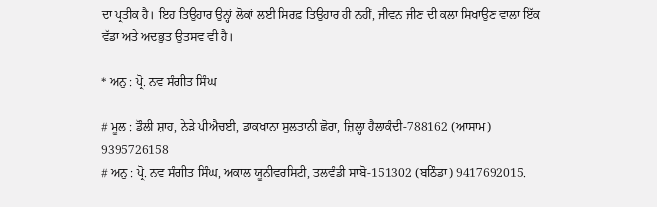ਦਾ ਪ੍ਰਤੀਕ ਹੈ। ਇਹ ਤਿਉਹਾਰ ਉਨ੍ਹਾਂ ਲੋਕਾਂ ਲਈ ਸਿਰਫ਼ ਤਿਉਹਾਰ ਹੀ ਨਹੀਂ, ਜੀਵਨ ਜੀਣ ਦੀ ਕਲਾ ਸਿਖਾਉਣ ਵਾਲਾ ਇੱਕ ਵੱਡਾ ਅਤੇ ਅਦਭੁਤ ਉਤਸਵ ਵੀ ਹੈ।

* ਅਨੁ : ਪ੍ਰੋ. ਨਵ ਸੰਗੀਤ ਸਿੰਘ

# ਮੂਲ : ਡੌਲੀ ਸ਼ਾਹ, ਨੇੜੇ ਪੀਐਚਈ, ਡਾਕਖਾਨਾ ਸੁਲਤਾਨੀ ਛੋਰਾ, ਜ਼ਿਲ੍ਹਾ ਹੈਲਾਕੰਦੀ-788162 (ਆਸਾਮ)   9395726158
# ਅਨੁ : ਪ੍ਰੋ. ਨਵ ਸੰਗੀਤ ਸਿੰਘ, ਅਕਾਲ ਯੂਨੀਵਰਸਿਟੀ, ਤਲਵੰਡੀ ਸਾਬੋ-151302 (ਬਠਿੰਡਾ) 9417692015.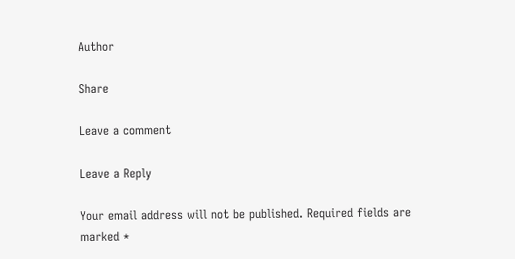Author

Share

Leave a comment

Leave a Reply

Your email address will not be published. Required fields are marked *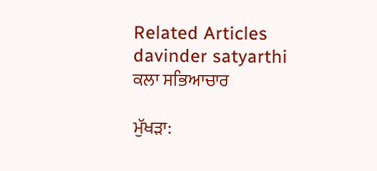Related Articles
davinder satyarthi
ਕਲਾ ਸਭਿਆਚਾਰ

ਮੁੱਖੜਾ: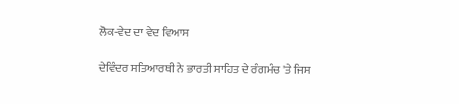ਲੋਕ-ਵੇਦ ਦਾ ਵੇਦ ਵਿਆਸ

ਦੇਵਿੰਦਰ ਸਤਿਆਰਥੀ ਨੇ ਭਾਰਤੀ ਸਾਹਿਤ ਦੇ ਰੰਗਮੰਚ 'ਤੇ ਜਿਸ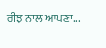ਰੀਝ ਨਾਲ ਆਪਣਾ...